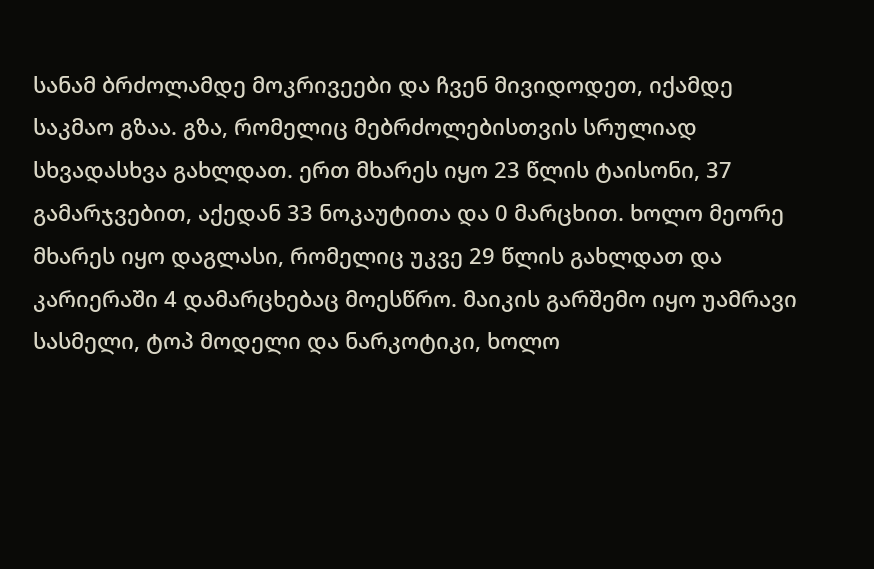სანამ ბრძოლამდე მოკრივეები და ჩვენ მივიდოდეთ, იქამდე საკმაო გზაა. გზა, რომელიც მებრძოლებისთვის სრულიად სხვადასხვა გახლდათ. ერთ მხარეს იყო 23 წლის ტაისონი, 37 გამარჯვებით, აქედან 33 ნოკაუტითა და 0 მარცხით. ხოლო მეორე მხარეს იყო დაგლასი, რომელიც უკვე 29 წლის გახლდათ და კარიერაში 4 დამარცხებაც მოესწრო. მაიკის გარშემო იყო უამრავი სასმელი, ტოპ მოდელი და ნარკოტიკი, ხოლო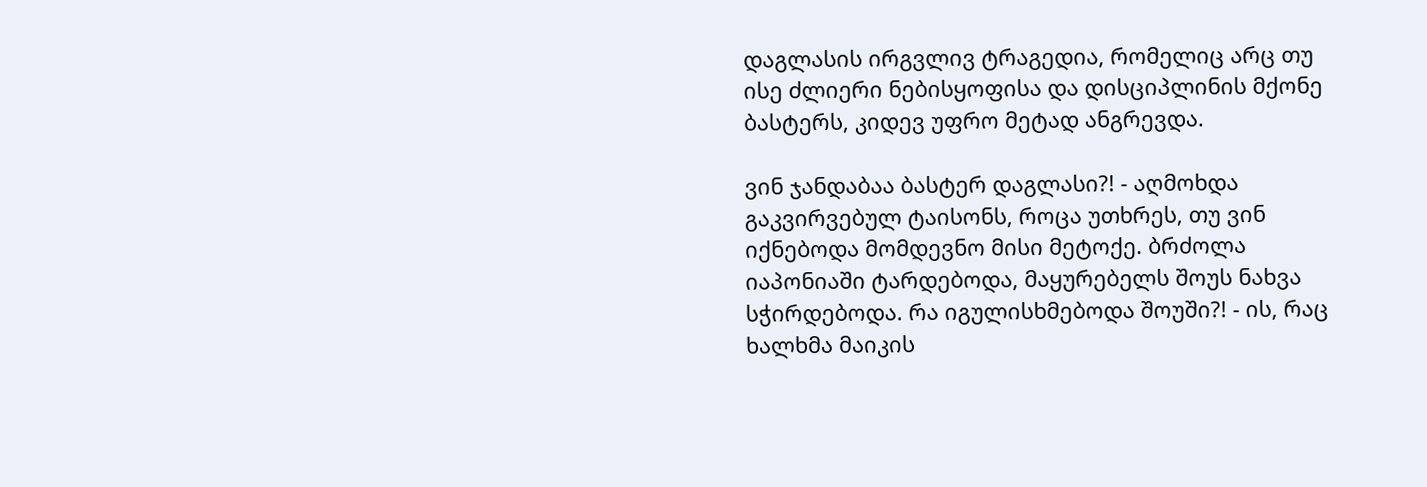დაგლასის ირგვლივ ტრაგედია, რომელიც არც თუ ისე ძლიერი ნებისყოფისა და დისციპლინის მქონე ბასტერს, კიდევ უფრო მეტად ანგრევდა.

ვინ ჯანდაბაა ბასტერ დაგლასი?! - აღმოხდა გაკვირვებულ ტაისონს, როცა უთხრეს, თუ ვინ იქნებოდა მომდევნო მისი მეტოქე. ბრძოლა იაპონიაში ტარდებოდა, მაყურებელს შოუს ნახვა სჭირდებოდა. რა იგულისხმებოდა შოუში?! - ის, რაც ხალხმა მაიკის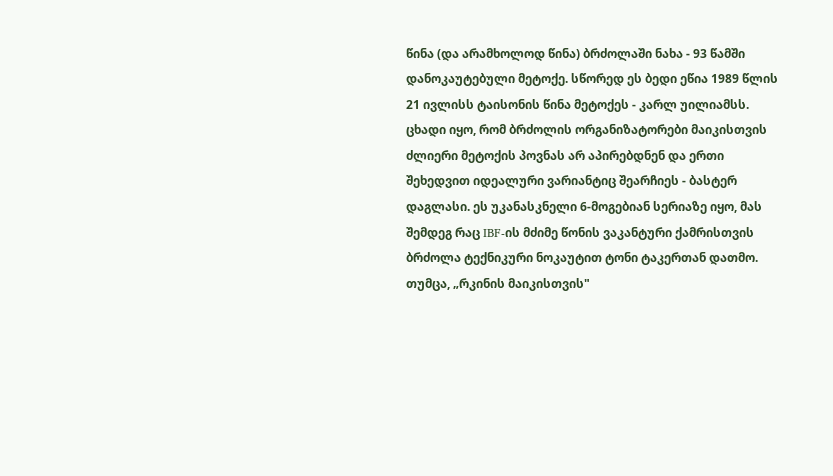წინა (და არამხოლოდ წინა) ბრძოლაში ნახა - 93 წამში დანოკაუტებული მეტოქე. სწორედ ეს ბედი ეწია 1989 წლის 21 ივლისს ტაისონის წინა მეტოქეს - კარლ უილიამსს. ცხადი იყო, რომ ბრძოლის ორგანიზატორები მაიკისთვის ძლიერი მეტოქის პოვნას არ აპირებდნენ და ერთი შეხედვით იდეალური ვარიანტიც შეარჩიეს - ბასტერ დაგლასი. ეს უკანასკნელი 6-მოგებიან სერიაზე იყო, მას შემდეგ რაც IBF-ის მძიმე წონის ვაკანტური ქამრისთვის ბრძოლა ტექნიკური ნოკაუტით ტონი ტაკერთან დათმო. თუმცა, „რკინის მაიკისთვის"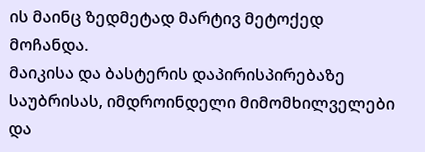ის მაინც ზედმეტად მარტივ მეტოქედ მოჩანდა.
მაიკისა და ბასტერის დაპირისპირებაზე საუბრისას, იმდროინდელი მიმომხილველები და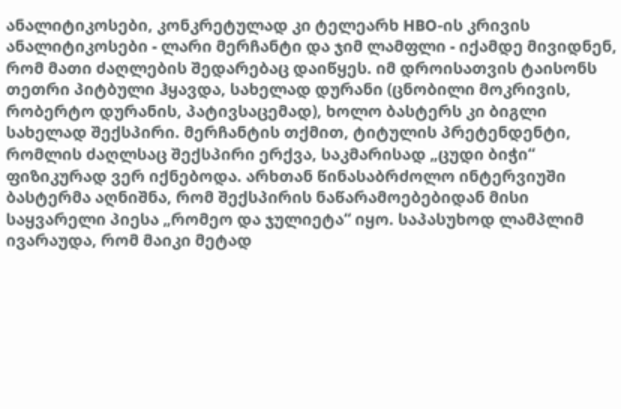ანალიტიკოსები, კონკრეტულად კი ტელეარხ HBO-ის კრივის ანალიტიკოსები - ლარი მერჩანტი და ჯიმ ლამფლი - იქამდე მივიდნენ, რომ მათი ძაღლების შედარებაც დაიწყეს. იმ დროისათვის ტაისონს თეთრი პიტბული ჰყავდა, სახელად დურანი (ცნობილი მოკრივის, რობერტო დურანის, პატივსაცემად), ხოლო ბასტერს კი ბიგლი სახელად შექსპირი. მერჩანტის თქმით, ტიტულის პრეტენდენტი, რომლის ძაღლსაც შექსპირი ერქვა, საკმარისად „ცუდი ბიჭი“ ფიზიკურად ვერ იქნებოდა. არხთან წინასაბრძოლო ინტერვიუში ბასტერმა აღნიშნა, რომ შექსპირის ნაწარამოებებიდან მისი საყვარელი პიესა „რომეო და ჯულიეტა“ იყო. საპასუხოდ ლამპლიმ ივარაუდა, რომ მაიკი მეტად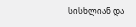სისხლიან და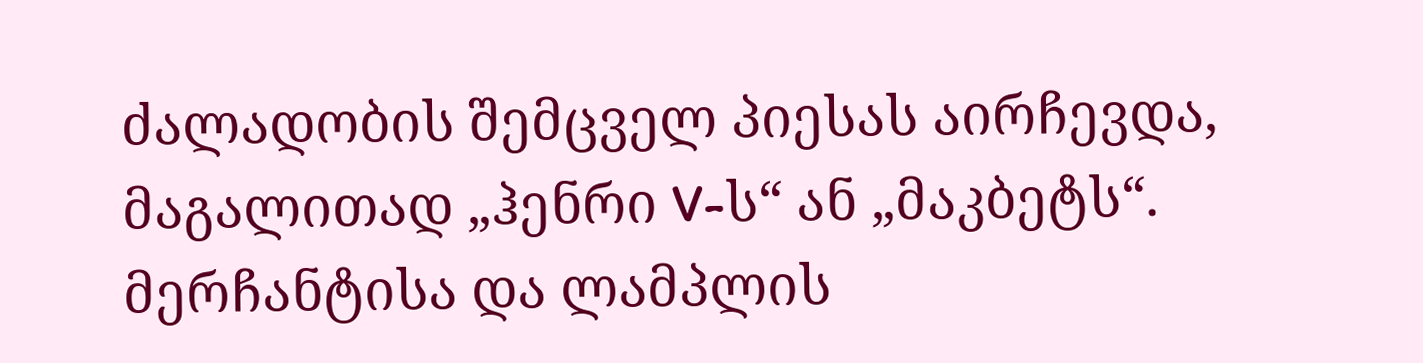ძალადობის შემცველ პიესას აირჩევდა, მაგალითად „ჰენრი V-ს“ ან „მაკბეტს“. მერჩანტისა და ლამპლის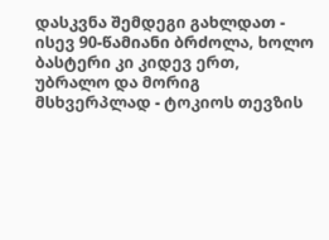დასკვნა შემდეგი გახლდათ - ისევ 90-წამიანი ბრძოლა, ხოლო ბასტერი კი კიდევ ერთ, უბრალო და მორიგ მსხვერპლად - ტოკიოს თევზის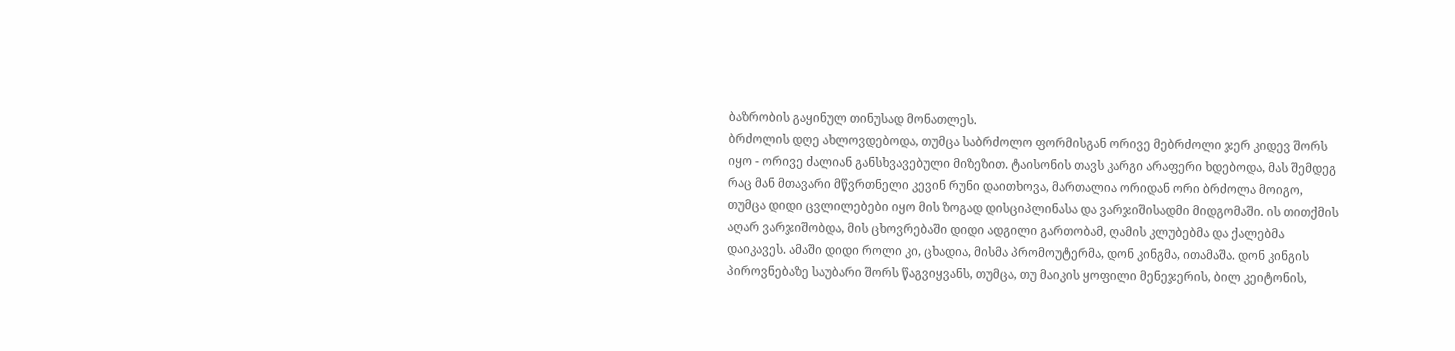ბაზრობის გაყინულ თინუსად მონათლეს.
ბრძოლის დღე ახლოვდებოდა, თუმცა საბრძოლო ფორმისგან ორივე მებრძოლი ჯერ კიდევ შორს იყო - ორივე ძალიან განსხვავებული მიზეზით. ტაისონის თავს კარგი არაფერი ხდებოდა, მას შემდეგ რაც მან მთავარი მწვრთნელი კევინ რუნი დაითხოვა, მართალია ორიდან ორი ბრძოლა მოიგო, თუმცა დიდი ცვლილებები იყო მის ზოგად დისციპლინასა და ვარჯიშისადმი მიდგომაში. ის თითქმის აღარ ვარჯიშობდა, მის ცხოვრებაში დიდი ადგილი გართობამ, ღამის კლუბებმა და ქალებმა დაიკავეს. ამაში დიდი როლი კი, ცხადია, მისმა პრომოუტერმა, დონ კინგმა, ითამაშა. დონ კინგის პიროვნებაზე საუბარი შორს წაგვიყვანს, თუმცა, თუ მაიკის ყოფილი მენეჯერის, ბილ კეიტონის,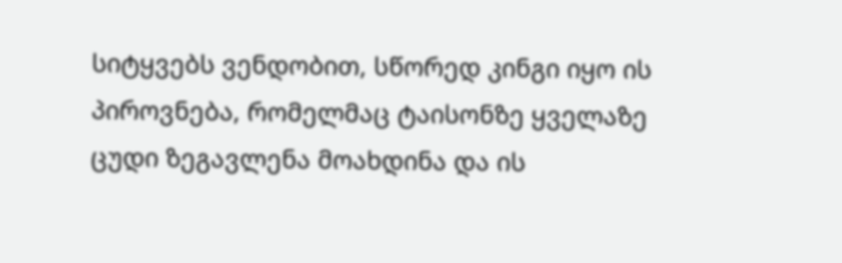სიტყვებს ვენდობით, სწორედ კინგი იყო ის პიროვნება, რომელმაც ტაისონზე ყველაზე ცუდი ზეგავლენა მოახდინა და ის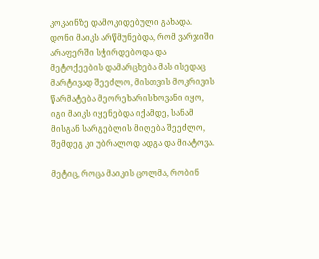კოკაინზე დამოკიდებული გახადა. დონი მაიკს არწმუნებდა, რომ ვარჯიში არაფერში სჭირდებოდა და მეტოქეების დამარცხება მას ისედაც მარტივად შეეძლო, მისთვის მოკრივის წარმატება მეორეხარისხოვანი იყო, იგი მაიკს იყენებდა იქამდე, სანამ მისგან სარგებლის მიღება შეეძლო, შემდეგ კი უბრალოდ ადგა და მიატოვა.

მეტიც, როცა მაიკის ცოლმა, რობინ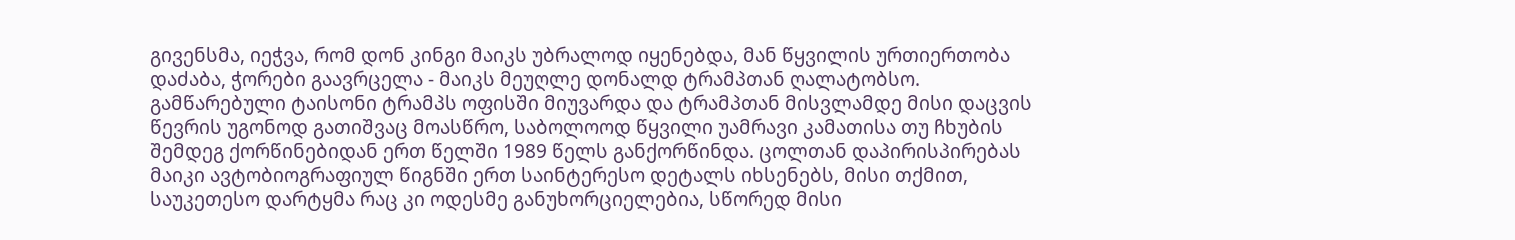გივენსმა, იეჭვა, რომ დონ კინგი მაიკს უბრალოდ იყენებდა, მან წყვილის ურთიერთობა დაძაბა, ჭორები გაავრცელა - მაიკს მეუღლე დონალდ ტრამპთან ღალატობსო. გამწარებული ტაისონი ტრამპს ოფისში მიუვარდა და ტრამპთან მისვლამდე მისი დაცვის წევრის უგონოდ გათიშვაც მოასწრო, საბოლოოდ წყვილი უამრავი კამათისა თუ ჩხუბის შემდეგ ქორწინებიდან ერთ წელში 1989 წელს განქორწინდა. ცოლთან დაპირისპირებას მაიკი ავტობიოგრაფიულ წიგნში ერთ საინტერესო დეტალს იხსენებს, მისი თქმით, საუკეთესო დარტყმა რაც კი ოდესმე განუხორციელებია, სწორედ მისი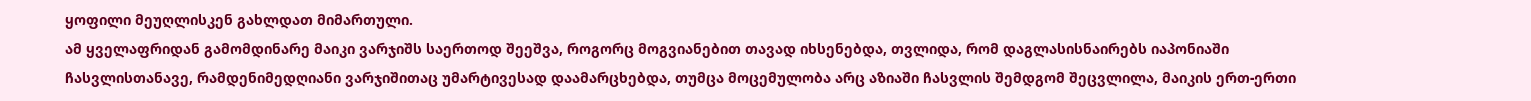ყოფილი მეუღლისკენ გახლდათ მიმართული.
ამ ყველაფრიდან გამომდინარე მაიკი ვარჯიშს საერთოდ შეეშვა, როგორც მოგვიანებით თავად იხსენებდა, თვლიდა, რომ დაგლასისნაირებს იაპონიაში ჩასვლისთანავე, რამდენიმედღიანი ვარჯიშითაც უმარტივესად დაამარცხებდა, თუმცა მოცემულობა არც აზიაში ჩასვლის შემდგომ შეცვლილა, მაიკის ერთ-ერთი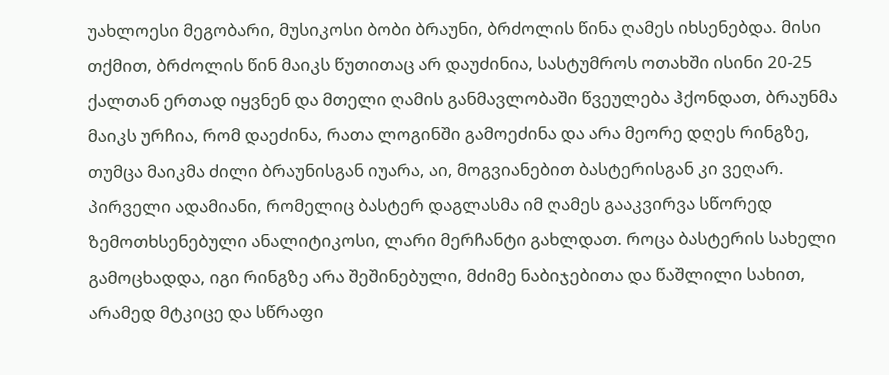უახლოესი მეგობარი, მუსიკოსი ბობი ბრაუნი, ბრძოლის წინა ღამეს იხსენებდა. მისი თქმით, ბრძოლის წინ მაიკს წუთითაც არ დაუძინია, სასტუმროს ოთახში ისინი 20-25 ქალთან ერთად იყვნენ და მთელი ღამის განმავლობაში წვეულება ჰქონდათ, ბრაუნმა მაიკს ურჩია, რომ დაეძინა, რათა ლოგინში გამოეძინა და არა მეორე დღეს რინგზე, თუმცა მაიკმა ძილი ბრაუნისგან იუარა, აი, მოგვიანებით ბასტერისგან კი ვეღარ.
პირველი ადამიანი, რომელიც ბასტერ დაგლასმა იმ ღამეს გააკვირვა სწორედ ზემოთხსენებული ანალიტიკოსი, ლარი მერჩანტი გახლდათ. როცა ბასტერის სახელი გამოცხადდა, იგი რინგზე არა შეშინებული, მძიმე ნაბიჯებითა და წაშლილი სახით, არამედ მტკიცე და სწრაფი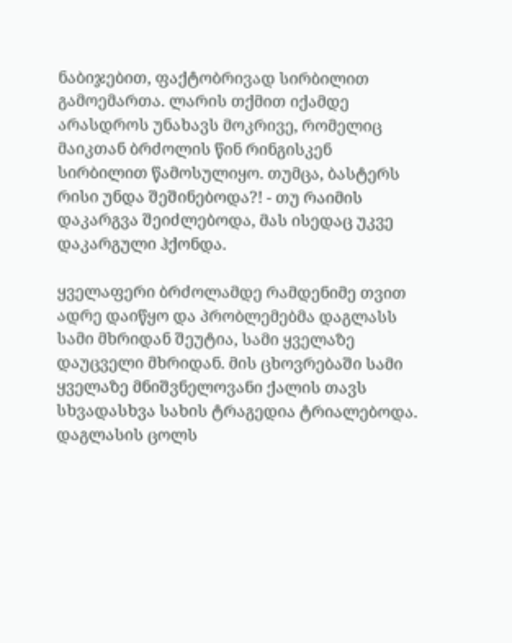ნაბიჯებით, ფაქტობრივად სირბილით გამოემართა. ლარის თქმით იქამდე არასდროს უნახავს მოკრივე, რომელიც მაიკთან ბრძოლის წინ რინგისკენ სირბილით წამოსულიყო. თუმცა, ბასტერს რისი უნდა შეშინებოდა?! - თუ რაიმის დაკარგვა შეიძლებოდა, მას ისედაც უკვე დაკარგული ჰქონდა.

ყველაფერი ბრძოლამდე რამდენიმე თვით ადრე დაიწყო და პრობლემებმა დაგლასს სამი მხრიდან შეუტია, სამი ყველაზე დაუცველი მხრიდან. მის ცხოვრებაში სამი ყველაზე მნიშვნელოვანი ქალის თავს სხვადასხვა სახის ტრაგედია ტრიალებოდა. დაგლასის ცოლს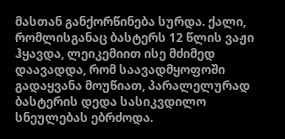მასთან განქორწინება სურდა. ქალი, რომლისგანაც ბასტერს 12 წლის ვაჟი ჰყავდა, ლეიკემიით ისე მძიმედ დაავადდა, რომ საავადმყოფოში გადაყვანა მოუწიათ, პარალელურად ბასტერის დედა სასიკვდილო სნეულებას ებრძოდა.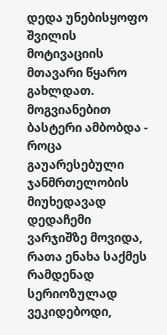დედა უნებისყოფო შვილის მოტივაციის მთავარი წყარო გახლდათ. მოგვიანებით ბასტერი ამბობდა - როცა გაუარესებული ჯანმრთელობის მიუხედავად დედაჩემი ვარჯიშზე მოვიდა, რათა ენახა საქმეს რამდენად სერიოზულად ვეკიდებოდი,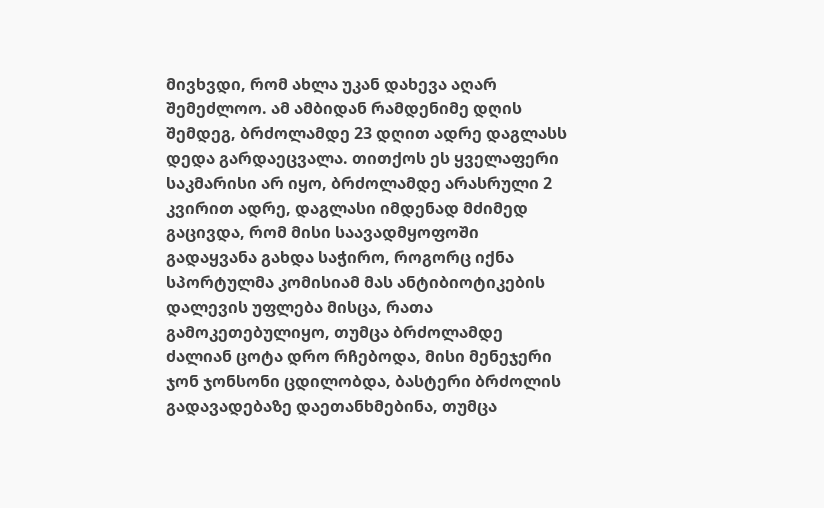მივხვდი, რომ ახლა უკან დახევა აღარ შემეძლოო. ამ ამბიდან რამდენიმე დღის შემდეგ, ბრძოლამდე 23 დღით ადრე დაგლასს დედა გარდაეცვალა. თითქოს ეს ყველაფერი საკმარისი არ იყო, ბრძოლამდე არასრული 2 კვირით ადრე, დაგლასი იმდენად მძიმედ გაცივდა, რომ მისი საავადმყოფოში გადაყვანა გახდა საჭირო, როგორც იქნა სპორტულმა კომისიამ მას ანტიბიოტიკების დალევის უფლება მისცა, რათა გამოკეთებულიყო, თუმცა ბრძოლამდე ძალიან ცოტა დრო რჩებოდა, მისი მენეჯერი ჯონ ჯონსონი ცდილობდა, ბასტერი ბრძოლის გადავადებაზე დაეთანხმებინა, თუმცა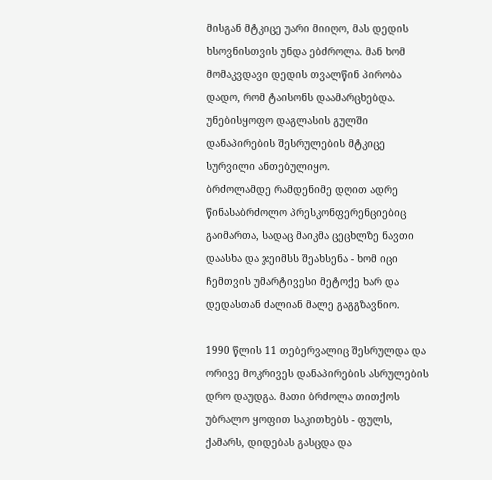მისგან მტკიცე უარი მიიღო, მას დედის ხსოვნისთვის უნდა ებძროლა. მან ხომ მომაკვდავი დედის თვალწინ პირობა დადო, რომ ტაისონს დაამარცხებდა. უნებისყოფო დაგლასის გულში დანაპირების შესრულების მტკიცე სურვილი ანთებულიყო.
ბრძოლამდე რამდენიმე დღით ადრე წინასაბრძოლო პრესკონფერენციებიც გაიმართა, სადაც მაიკმა ცეცხლზე ნავთი დაასხა და ჯეიმსს შეახსენა - ხომ იცი ჩემთვის უმარტივესი მეტოქე ხარ და დედასთან ძალიან მალე გაგგზავნიო.

1990 წლის 11 თებერვალიც შესრულდა და ორივე მოკრივეს დანაპირების ასრულების დრო დაუდგა. მათი ბრძოლა თითქოს უბრალო ყოფით საკითხებს - ფულს, ქამარს, დიდებას გასცდა და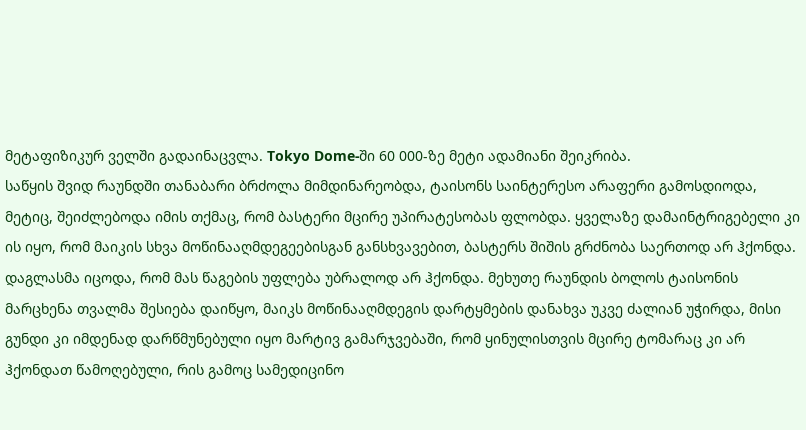მეტაფიზიკურ ველში გადაინაცვლა. Tokyo Dome-ში 60 000-ზე მეტი ადამიანი შეიკრიბა.
საწყის შვიდ რაუნდში თანაბარი ბრძოლა მიმდინარეობდა, ტაისონს საინტერესო არაფერი გამოსდიოდა, მეტიც, შეიძლებოდა იმის თქმაც, რომ ბასტერი მცირე უპირატესობას ფლობდა. ყველაზე დამაინტრიგებელი კი ის იყო, რომ მაიკის სხვა მოწინააღმდეგეებისგან განსხვავებით, ბასტერს შიშის გრძნობა საერთოდ არ ჰქონდა. დაგლასმა იცოდა, რომ მას წაგების უფლება უბრალოდ არ ჰქონდა. მეხუთე რაუნდის ბოლოს ტაისონის მარცხენა თვალმა შესიება დაიწყო, მაიკს მოწინააღმდეგის დარტყმების დანახვა უკვე ძალიან უჭირდა, მისი გუნდი კი იმდენად დარწმუნებული იყო მარტივ გამარჯვებაში, რომ ყინულისთვის მცირე ტომარაც კი არ ჰქონდათ წამოღებული, რის გამოც სამედიცინო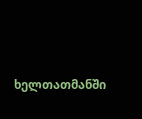ხელთათმანში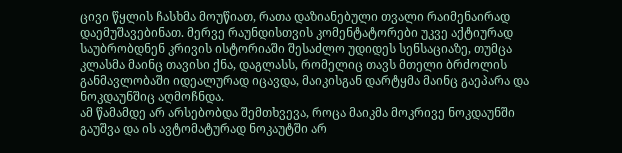ცივი წყლის ჩასხმა მოუწიათ, რათა დაზიანებული თვალი რაიმენაირად დაემუშავებინათ. მერვე რაუნდისთვის კომენტატორები უკვე აქტიურად საუბრობდნენ კრივის ისტორიაში შესაძლო უდიდეს სენსაციაზე, თუმცა კლასმა მაინც თავისი ქნა, დაგლასს, რომელიც თავს მთელი ბრძოლის განმავლობაში იდეალურად იცავდა, მაიკისგან დარტყმა მაინც გაეპარა და ნოკდაუნშიც აღმოჩნდა.
ამ წამამდე არ არსებობდა შემთხვევა, როცა მაიკმა მოკრივე ნოკდაუნში გაუშვა და ის ავტომატურად ნოკაუტში არ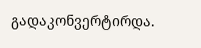გადაკონვერტირდა.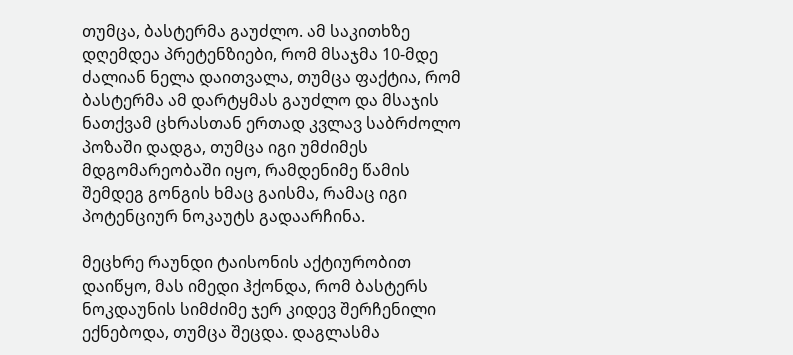თუმცა, ბასტერმა გაუძლო. ამ საკითხზე დღემდეა პრეტენზიები, რომ მსაჯმა 10-მდე ძალიან ნელა დაითვალა, თუმცა ფაქტია, რომ ბასტერმა ამ დარტყმას გაუძლო და მსაჯის ნათქვამ ცხრასთან ერთად კვლავ საბრძოლო პოზაში დადგა, თუმცა იგი უმძიმეს მდგომარეობაში იყო, რამდენიმე წამის შემდეგ გონგის ხმაც გაისმა, რამაც იგი პოტენციურ ნოკაუტს გადაარჩინა.

მეცხრე რაუნდი ტაისონის აქტიურობით დაიწყო, მას იმედი ჰქონდა, რომ ბასტერს ნოკდაუნის სიმძიმე ჯერ კიდევ შერჩენილი ექნებოდა, თუმცა შეცდა. დაგლასმა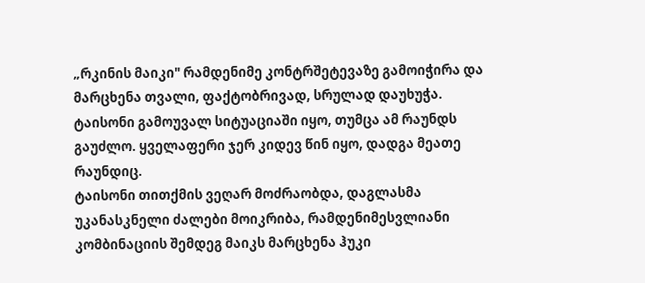„რკინის მაიკი" რამდენიმე კონტრშეტევაზე გამოიჭირა და მარცხენა თვალი, ფაქტობრივად, სრულად დაუხუჭა. ტაისონი გამოუვალ სიტუაციაში იყო, თუმცა ამ რაუნდს გაუძლო. ყველაფერი ჯერ კიდევ წინ იყო, დადგა მეათე რაუნდიც.
ტაისონი თითქმის ვეღარ მოძრაობდა, დაგლასმა უკანასკნელი ძალები მოიკრიბა, რამდენიმესვლიანი კომბინაციის შემდეგ მაიკს მარცხენა ჰუკი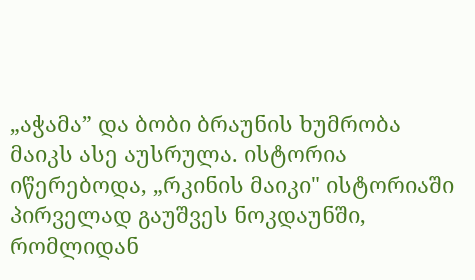„აჭამა” და ბობი ბრაუნის ხუმრობა მაიკს ასე აუსრულა. ისტორია იწერებოდა, „რკინის მაიკი" ისტორიაში პირველად გაუშვეს ნოკდაუნში, რომლიდან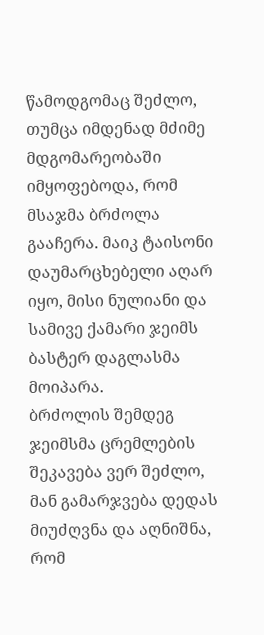წამოდგომაც შეძლო, თუმცა იმდენად მძიმე მდგომარეობაში იმყოფებოდა, რომ მსაჯმა ბრძოლა გააჩერა. მაიკ ტაისონი დაუმარცხებელი აღარ იყო, მისი ნულიანი და სამივე ქამარი ჯეიმს ბასტერ დაგლასმა მოიპარა.
ბრძოლის შემდეგ ჯეიმსმა ცრემლების შეკავება ვერ შეძლო, მან გამარჯვება დედას მიუძღვნა და აღნიშნა, რომ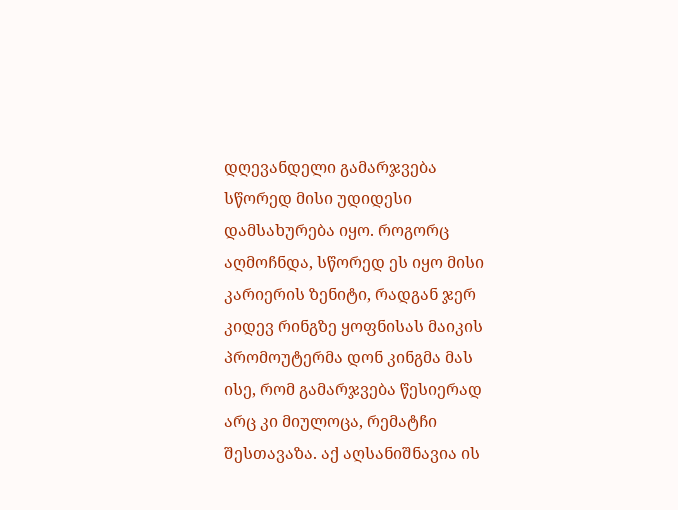დღევანდელი გამარჯვება სწორედ მისი უდიდესი დამსახურება იყო. როგორც აღმოჩნდა, სწორედ ეს იყო მისი კარიერის ზენიტი, რადგან ჯერ კიდევ რინგზე ყოფნისას მაიკის პრომოუტერმა დონ კინგმა მას ისე, რომ გამარჯვება წესიერად არც კი მიულოცა, რემატჩი შესთავაზა. აქ აღსანიშნავია ის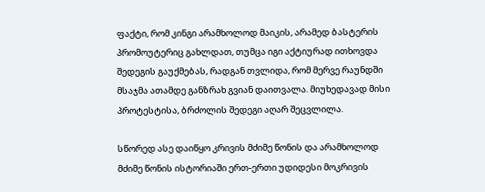ფაქტი, რომ კინგი არამხოლოდ მაიკის, არამედ ბასტერის პრომოუტერიც გახლდათ, თუმცა იგი აქტიურად ითხოვდა შედეგის გაუქმებას, რადგან თვლიდა, რომ მერვე რაუნდში მსაჯმა ათამდე განზრახ გვიან დაითვალა. მიუხედავად მისი პროტესტისა, ბრძოლის შედეგი აღარ შეცვლილა.

სწორედ ასე დაიწყო კრივის მძიმე წონის და არამხოლოდ მძიმე წონის ისტორიაში ერთ-ერთი უდიდესი მოკრივის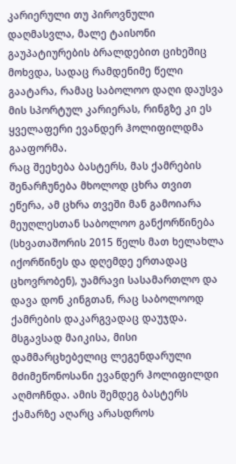კარიერული თუ პიროვნული დაღმასვლა, მალე ტაისონი გაუპატიურების ბრალდებით ციხეშიც მოხვდა, სადაც რამდენიმე წელი გაატარა, რამაც საბოლოო დაღი დაუსვა მის სპორტულ კარიერას, რინგზე კი ეს ყველაფერი ევანდერ ჰოლიფილდმა გააფორმა.
რაც შეეხება ბასტერს, მას ქამრების შენარჩუნება მხოლოდ ცხრა თვით ეწერა, ამ ცხრა თვეში მან გამოიარა მეუღლესთან საბოლოო განქორწინება (სხვათაშორის 2015 წელს მათ ხელახლა იქორწინეს და დღემდე ერთადაც ცხოვრობენ), უამრავი სასამართლო და დავა დონ კინგთან, რაც საბოლოოდ ქამრების დაკარგვადაც დაუჯდა. მსგავსად მაიკისა, მისი დამმარცხებელიც ლეგენდარული მძიმეწონოსანი ევანდერ ჰოლიფილდი აღმოჩნდა. ამის შემდეგ ბასტერს ქამარზე აღარც არასდროს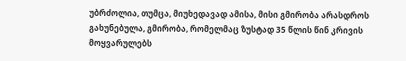უბრძოლია, თუმცა, მიუხედავად ამისა, მისი გმირობა არასდროს გახუნებულა, გმირობა, რომელმაც ზუსტად 35 წლის წინ კრივის მოყვარულებს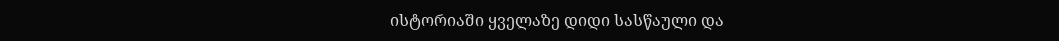ისტორიაში ყველაზე დიდი სასწაული და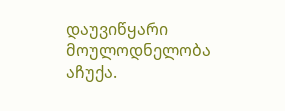დაუვიწყარი მოულოდნელობა აჩუქა.